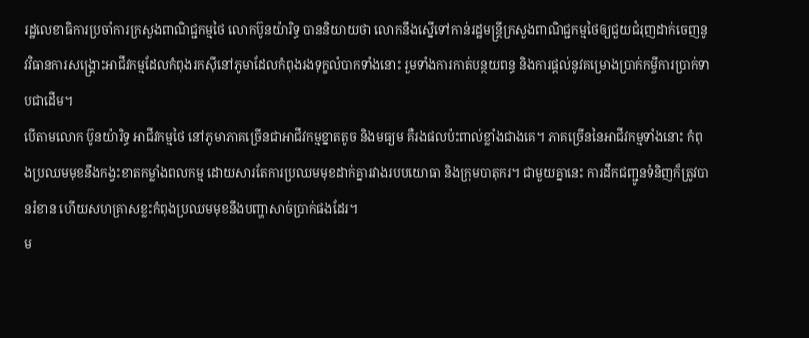រដ្ឋលេខាធិការប្រចាំការក្រសួងពាណិជ្ជកម្មថៃ លោកប៊ូនយ៉ារិទ្ធ បាននិយាយថា លោកនឹងស្នើទៅកាន់រដ្ឋមន្ត្រីក្រសួងពាណិជ្ជកម្មថៃឲ្យជួយជំរុញដាក់ចេញនូវវិធានការសង្គ្រោះអាជីវកម្មដែលកំពុងរកស៊ីនៅភូមាដែលកំពុងរងទុក្ខលំបាកទាំងនោះ រួមទាំងការកាត់បន្ថយពន្ធ និងការផ្ដល់នូវគម្រោងប្រាក់កម្ចីការប្រាក់ទាបជាដើម។
បើតាមលោក ប៊ូនយ៉ារិទ្ធ អាជីវកម្មថៃ នៅភូមាភាគច្រើនជាអាជីវកម្មខ្នាតតូច និងមធ្យម គឺរងផលប៉ះពាល់ខ្លាំងជាងគេ។ ភាគច្រើននៃអាជីវកម្មទាំងនោះ កំពុងប្រឈមមុខនឹងកង្វះខាតកម្លាំងពលកម្ម ដោយសារតែការប្រឈមមុខដាក់គ្នារវាងរបបយោធា និងក្រុមបាតុករ។ ជាមួយគ្នានេះ ការដឹកជញ្ជូនទំនិញក៏ត្រូវបានរំខាន ហើយសហគ្រាសខ្លះកំពុងប្រឈមមុខនឹងបញ្ហាសាច់ប្រាក់ផងដែរ។
ម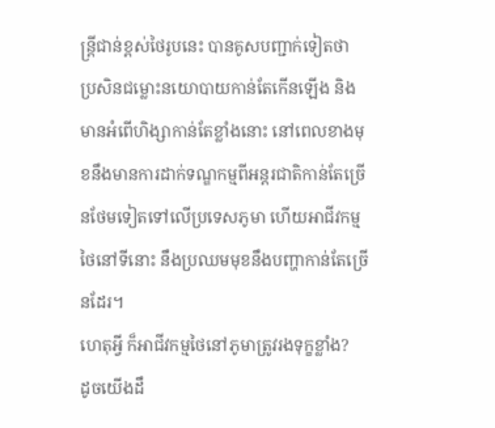ន្ត្រីជាន់ខ្ពស់ថៃរូបនេះ បានគូសបញ្ជាក់ទៀតថា ប្រសិនជម្លោះនយោបាយកាន់តែកើនឡើង និងមានអំពើហិង្សាកាន់តែខ្លាំងនោះ នៅពេលខាងមុខនឹងមានការដាក់ទណ្ឌកម្មពីអន្តរជាតិកាន់តែច្រើនថែមទៀតទៅលើប្រទេសភូមា ហើយអាជីវកម្មថៃនៅទីនោះ នឹងប្រឈមមុខនឹងបញ្ហាកាន់តែច្រើនដែរ។
ហេតុអ្វី ក៏អាជីវកម្មថៃនៅភូមាត្រូវរងទុក្ខខ្លាំង?
ដូចយើងដឹ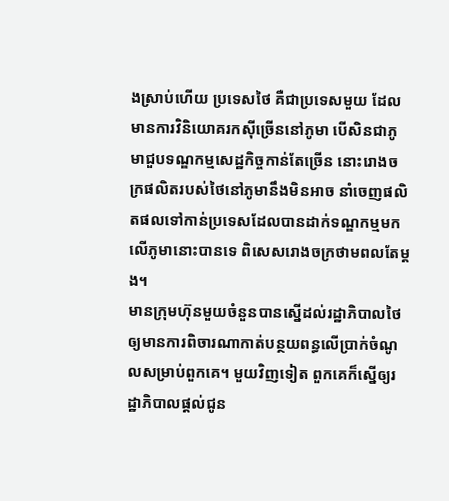ងស្រាប់ហើយ ប្រទេសថៃ គឺជាប្រទេសមួយ ដែលមានការវិនិយោគរកស៊ីច្រើននៅភូមា បើសិនជាភូមាជួបទណ្ឌកម្មសេដ្ឋកិច្ចកាន់តែច្រើន នោះរោងចក្រផលិតរបស់ថៃនៅភូមានឹងមិនអាច នាំចេញផលិតផលទៅកាន់ប្រទេសដែលបានដាក់ទណ្ឌកម្មមកលើភូមានោះបានទេ ពិសេសរោងចក្រថាមពលតែម្ដង។
មានក្រុមហ៊ុនមួយចំនួនបានស្នើដល់រដ្ឋាភិបាលថៃ ឲ្យមានការពិចារណាកាត់បន្ថយពន្ធលើប្រាក់ចំណូលសម្រាប់ពួកគេ។ មួយវិញទៀត ពួកគេក៏ស្នើឲ្យរដ្ឋាភិបាលផ្ដល់ជូន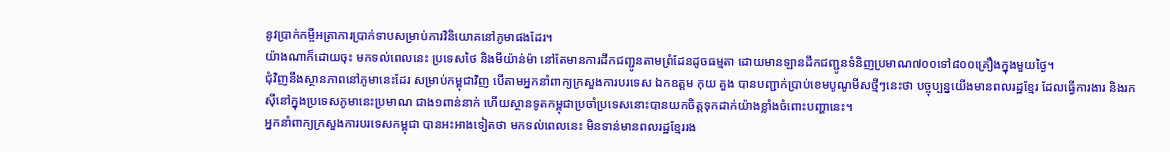នូវប្រាក់កម្ចីអត្រាការប្រាក់ទាបសម្រាប់ការវិនិយោគនៅភូមាផងដែរ។
យ៉ាងណាក៏ដោយចុះ មកទល់ពេលនេះ ប្រទេសថៃ និងមីយ៉ាន់ម៉ា នៅតែមានការដឹកជញ្ជូនតាមព្រំដែនដូចធម្មតា ដោយមានឡានដឹកជញ្ជូនទំនិញប្រមាណ៧០០ទៅ៨០០គ្រឿងក្នុងមួយថ្ងៃ។
ជុំវិញនឹងស្ថានភាពនៅភូមានេះដែរ សម្រាប់កម្ពុជាវិញ បើតាមអ្នកនាំពាក្យក្រសួងការបរទេស ឯកឧត្តម កុយ គួង បានបញ្ជាក់ប្រាប់ខេមបូណូមីសថ្មីៗនេះថា បច្ចុប្បន្នយើងមានពលរដ្ឋខ្មែរ ដែលធ្វើការងារ និងរកស៊ីនៅក្នុងប្រទេសភូមានេះប្រមាណ ជាង១ពាន់នាក់ ហើយស្ថានទូតកម្ពុជាប្រចាំប្រទេសនោះបានយកចិត្តទុកដាក់យ៉ាងខ្លាំងចំពោះបញ្ហានេះ។
អ្នកនាំពាក្យក្រសួងការបរទេសកម្ពុជា បានអះអាងទៀតថា មកទល់ពេលនេះ មិនទាន់មានពលរដ្ឋខ្មែររង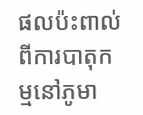ផលប៉ះពាល់ពីការបាតុកម្មនៅភូមា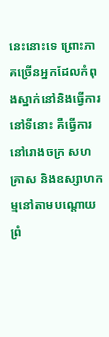នេះនោះទេ ព្រោះភាគច្រើនអ្នកដែលកំពុងស្នាក់នៅនិងធ្វើការនៅទីនោះ គឺធ្វើការនៅរោងចក្រ សហគ្រាស និងឧស្សាហកម្មនៅតាមបណ្តោយព្រំ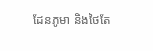ដែនភូមា និងថៃតែ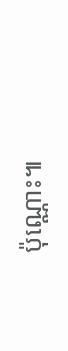ប៉ុណ្ណោះ៕